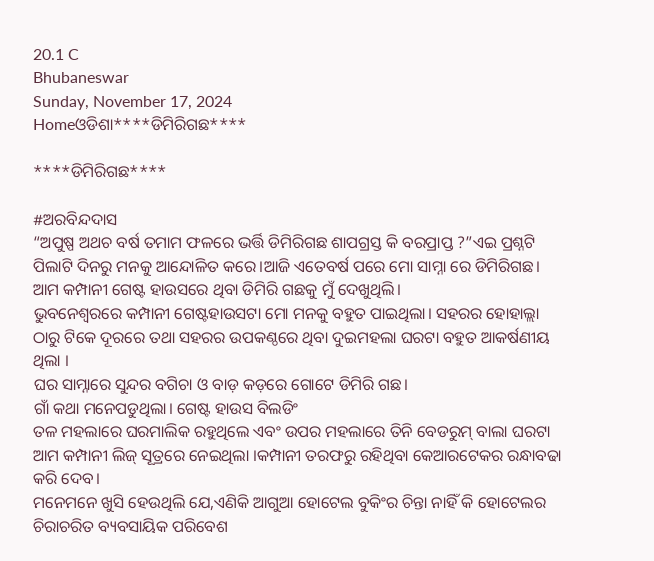20.1 C
Bhubaneswar
Sunday, November 17, 2024
Homeଓଡିଶା****ଡିମିରିଗଛ****

****ଡିମିରିଗଛ****

#ଅରବିନ୍ଦଦାସ
“ଅପୁଷ୍ପ ଅଥଚ ବର୍ଷ ତମାମ ଫଳରେ ଭର୍ତ୍ତି ଡିମିରିଗଛ ଶାପଗ୍ରସ୍ତ କି ବରପ୍ରାପ୍ତ ?”ଏଇ ପ୍ରଶ୍ନଟି ପିଲାଟି ଦିନରୁ ମନକୁ ଆନ୍ଦୋଳିତ କରେ।ଆଜି ଏତେବର୍ଷ ପରେ ମୋ ସାମ୍ନା ରେ ଡିମିରିଗଛ।
ଆମ କମ୍ପାନୀ ଗେଷ୍ଟ ହାଉସରେ ଥିବା ଡିମିରି ଗଛକୁ ମୁଁ ଦେଖୁଥିଲି।
ଭୁବନେଶ୍ବରରେ କମ୍ପାନୀ ଗେଷ୍ଟହାଉସଟା ମୋ ମନକୁ ବହୁତ ପାଇଥିଲା। ସହରର ହୋହାଲ୍ଲା ଠାରୁ ଟିକେ ଦୂରରେ ତଥା ସହରର ଉପକଣ୍ଠରେ ଥିବା ଦୁଇମହଲା ଘରଟା ବହୁତ ଆକର୍ଷଣୀୟ ଥିଲା ।
ଘର ସାମ୍ନାରେ ସୁନ୍ଦର ବଗିଚା ଓ ବାଡ଼ କଡ଼ରେ ଗୋଟେ ଡିମିରି ଗଛ।
ଗାଁ କଥା ମନେପଡୁଥିଲା। ଗେଷ୍ଟ ହାଉସ ବିଲଡିଂ
ତଳ ମହଲାରେ ଘରମାଲିକ ରହୁଥିଲେ ଏବଂ ଉପର ମହଲାରେ ତିନି ବେଡରୁମ୍ ବାଲା ଘରଟା ଆମ କମ୍ପାନୀ ଲିଜ୍ ସୂତ୍ରରେ ନେଇଥିଲା ।କମ୍ପାନୀ ତରଫରୁ ରହିଥିବା କେଆରଟେକର ରନ୍ଧାବଢା କରି ଦେବ।
ମନେମନେ ଖୁସି ହେଉଥିଲି ଯେ,ଏଣିକି ଆଗୁଆ ହୋଟେଲ ବୁକିଂର ଚିନ୍ତା ନାହିଁ କି ହୋଟେଲର ଚିରାଚରିତ ବ୍ୟବସାୟିକ ପରିବେଶ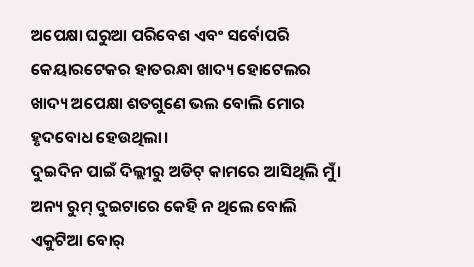ଅପେକ୍ଷା ଘରୁଆ ପରିବେଶ ଏବଂ ସର୍ବୋପରି କେୟାରଟେକର ହାତରନ୍ଧା ଖାଦ୍ୟ ହୋଟେଲର ଖାଦ୍ୟ ଅପେକ୍ଷା ଶତଗୁଣେ ଭଲ ବୋଲି ମୋର ହୃଦବୋଧ ହେଉଥିଲା।
ଦୁଇଦିନ ପାଇଁ ଦିଲ୍ଲୀରୁ ଅଡିଟ୍ କାମରେ ଆସିଥିଲି ମୁଁ। ଅନ୍ୟ ରୁମ୍ ଦୁଇଟାରେ କେହି ନ ଥିଲେ ବୋଲି ଏକୁଟିଆ ବୋର୍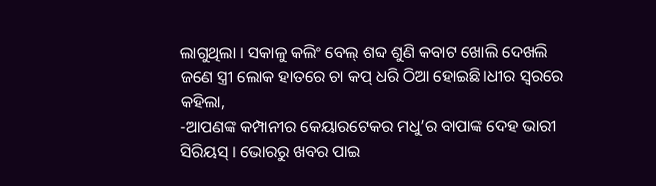ଲାଗୁଥିଲା । ସକାଳୁ କଲିଂ ବେଲ୍‌ ଶବ୍ଦ ଶୁଣି କବାଟ ଖୋଲି ଦେଖଲି ଜଣେ ସ୍ତ୍ରୀ ଲୋକ ହାତରେ ଚା କପ୍ ଧରି ଠିଆ ହୋଇଛି।ଧୀର ସ୍ୱରରେ କହିଲା,
-ଆପଣଙ୍କ କମ୍ପାନୀର କେୟାରଟେକର ମଧୁ’ର ବାପାଙ୍କ ଦେହ ଭାରୀ ସିରିୟସ୍ । ଭୋରରୁ ଖବର ପାଇ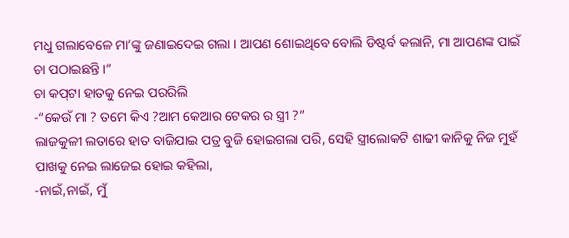ମଧୁ ଗଲାବେଳେ ମା’ଙ୍କୁ ଜଣାଇଦେଇ ଗଲା । ଆପଣ ଶୋଇଥିବେ ବୋଲି ଡିଷ୍ଟର୍ବ କଲାନି, ମା ଆପଣଙ୍କ ପାଇଁ ଚା ପଠାଇଛନ୍ତି।”
ଚା କପ୍‌ଟା ହାତକୁ ନେଇ ପରରିଲି
-“କେଉଁ ମା ? ତମେ କିଏ ?ଆମ କେଆର ଟେକର ର ସ୍ତ୍ରୀ ?”
ଲାଜକୁଳୀ ଲତାରେ ହାତ ବାଜିଯାଇ ପତ୍ର ବୁଜି ହୋଇଗଲା ପରି, ସେହି ସ୍ତ୍ରୀଲୋକଟି ଶାଢୀ କାନିକୁ ନିଜ ମୁହଁ ପାଖକୁ ନେଇ ଲାଜେଇ ହୋଇ କହିଲା,
-ନାଇଁ,ନାଇଁ, ମୁଁ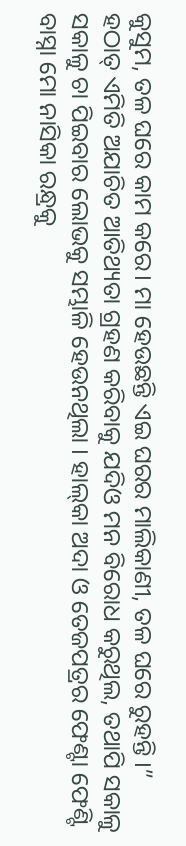କୁସୁମ, ତଳ ଘରେ କାମ କରେ। ମା ହେଉଛନ୍ତି ଏଇ ଘରର ମାଲିକାଣୀ, ତଳ ଘରେ ରୁହନ୍ତି ।”
ହଠାତ୍ ଏମିତି ଅଯାଚିତ ଆତିଥ୍ୟତା ଗ୍ରହଣ କରିବାକୁ ଯଦିଓ ମନ ବିରୋଧ କରୁଥିଲ, ତଥାପି ସକାଳୁ ସକାଳୁ ଚା ପିଇବାର ଲୋଭକୁ ସମ୍ଭାଳି ହେଉନଥିଲା । ହାଲ୍‌କା ଅଦା ଓ ତେଜପତ୍ରର ଫେଣ୍ଟା ଫେଣ୍ଟି ବାସ୍ନା ମୋ ନାସିକା ରନ୍ଧ୍ରକୁ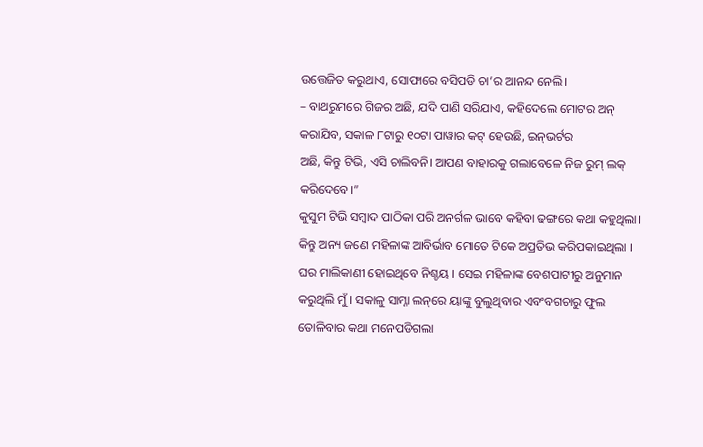ଉତ୍ତେଜିତ କରୁଥାଏ, ସୋଫାରେ ବସିପଡି ଚା’ର ଆନନ୍ଦ ନେଲି।
– ବାଥରୁମରେ ଗିଜର ଅଛି, ଯଦି ପାଣି ସରିଯାଏ, କହିଦେଲେ ମୋଟର ଅନ୍ କରାଯିବ, ସକାଳ ୮ଟାରୁ ୧୦ଟା ପାୱାର କଟ୍ ହେଉଛି, ଇନ୍‌ଭର୍ଟର
ଅଛି, କିନ୍ତୁ ଟିଭି, ଏସି ଚାଲିବନି। ଆପଣ ବାହାରକୁ ଗଲାବେଳେ ନିଜ ରୁମ୍ ଲକ୍ କରିଦେବେ।”
କୁସୁମ ଟିଭି ସମ୍ବାଦ ପାଠିକା ପରି ଅନର୍ଗଳ ଭାବେ କହିବା ଢଙ୍ଗରେ କଥା କହୁଥିଲା। କିନ୍ତୁ ଅନ୍ୟ ଜଣେ ମହିଳାଙ୍କ ଆବିର୍ଭାବ ମୋତେ ଟିକେ ଅପ୍ରତିଭ କରିପକାଇଥିଲା । ଘର ମାଲିକାଣୀ ହୋଇଥିବେ ନିଶ୍ଚୟ । ସେଇ ମହିଳାଙ୍କ ବେଶପାଟୀରୁ ଅନୁମାନ କରୁଥିଲି ମୁଁ । ସକାଳୁ ସାମ୍ନା ଲନ୍‌ରେ ୟାଙ୍କୁ ବୁଲୁଥିବାର ଏବଂବଗଚାରୁ ଫୁଲ ତୋଳିବାର କଥା ମନେପଡିଗଲା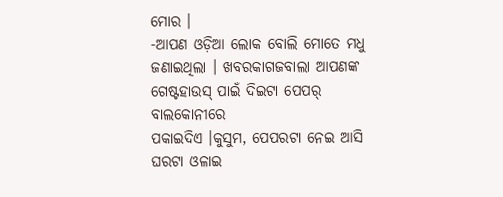ମୋର ।
-ଆପଣ ଓଡ଼ିଆ ଲୋକ ବୋଲି ମୋତେ ମଧୁ ଜଣାଇଥିଲା । ଖବରକାଗଜବାଲା ଆପଣଙ୍କ ଗେଷ୍ଟହାଉସ୍ ପାଇଁ ଦିଇଟା ପେପର୍ ବାଲକୋନୀରେ
ପକାଇଦିଏ ।କୁସୁମ, ପେପରଟା ନେଇ ଆସି ଘରଟା ଓଳାଇ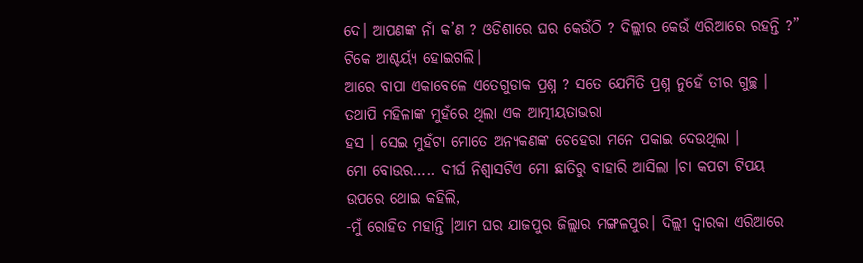ଦେ। ଆପଣଙ୍କ ନାଁ କ’ଣ ? ଓଡିଶାରେ ଘର କେଉଁଠି ? ଦିଲ୍ଲୀର କେଉଁ ଏରିଆରେ ରହନ୍ତି ?”
ଟିକେ ଆଶ୍ଚର୍ୟ୍ଯ ହୋଇଗଲି।
ଆରେ ବାପା ଏକାବେଳେ ଏତେଗୁଡାକ ପ୍ରଶ୍ନ ? ସତେ ଯେମିତି ପ୍ରଶ୍ନ ନୁହେଁ ତୀର ଗୁଚ୍ଛ । ତଥାପି ମହିଳାଙ୍କ ମୁହଁରେ ଥିଲା ଏକ ଆତ୍ମୀୟତାଭରା
ହସ । ସେଇ ମୁହଁଟା ମୋତେ ଅନ୍ୟକଣଙ୍କ ଚେହେରା ମନେ ପକାଇ ଦେଉଥିଲା ।
ମୋ ବୋଉର….. ଦୀର୍ଘ ନିଶ୍ବାସଟିଏ ମୋ ଛାତିରୁ ବାହାରି ଆସିଲା ।ଚା କପଟା ଟିପୟ ଉପରେ ଥୋଇ କହିଲି,
-ମୁଁ ରୋହିତ ମହାନ୍ତି ।ଆମ ଘର ଯାଜପୁର ଜିଲ୍ଲାର ମଙ୍ଗଳପୁର। ଦିଲ୍ଲୀ ଦ୍ଵାରକା ଏରିଆରେ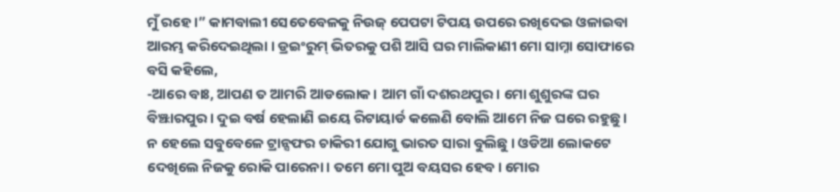ମୁଁ ରହେ ।” କାମବାଲୀ ସେତେବେଳକୁ ନିଉଜ୍ ପେପଟା ଟିପୟ ଉପରେ ରଖିଦେଇ ଓଳାଇବା ଆରମ୍ଭ କରିଦେଇଥିଲା । ଡ୍ରଇଂରୁମ୍ ଭିତରକୁ ପଶି ଆସି ଘର ମାଲିକାଣୀ ମୋ ସାମ୍ନା ସୋଫାରେ ବସି କହିଲେ,
-ଆରେ ବାଃ, ଆପଣ ତ ଆମରି ଆଡଲୋକ । ଆମ ଗାଁ ଦଶରଥପୁର। ମୋ ଶୁଶୁରଙ୍କ ଘର ବିଞ୍ଝାରପୁର । ଦୁଇ ବର୍ଷ ହେଲାଣି ଇୟେ ରିଟାୟାର୍ଡ କଲେଣି ବୋଲି ଆମେ ନିଜ ଘରେ ରହୁଛୁ । ନ ହେଲେ ସବୁବେଳେ ଟ୍ରାନ୍ସଫର ଚାକିରୀ ଯୋଗୁ ଭାରତ ସାରା ବୁଲିଛୁ । ଓଡିଆ ଲୋକଟେ ଦେଖିଲେ ନିଜକୁ ରୋକି ପାରେନା। ତମେ ମୋ ପୁଅ ବୟସର ହେବ। ମୋର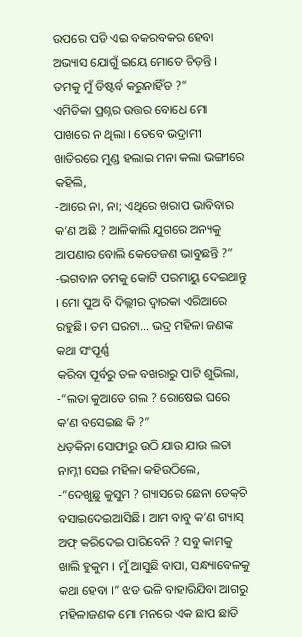ଉପରେ ପଡି ଏଇ ବକରବକର ହେବା ଅଭ୍ୟାସ ଯୋଗୁଁ ଇୟେ ମୋତେ ଚିଡ଼ନ୍ତି । ତମକୁ ମୁଁ ଡିଷ୍ଟର୍ବ କରୁନାହିଁତ ?”
ଏମିତିକା ପ୍ରଶ୍ନର ଉତ୍ତର ବୋଧେ ମୋ ପାଖରେ ନ ଥିଲା । ତେବେ ଭଦ୍ରାମୀ ଖାତିରରେ ମୁଣ୍ଡ ହଲାଇ ମନା କଲା ଭଙ୍ଗୀରେ କହିଲି,
-ଆରେ ନା, ନା; ଏଥିରେ ଖରାପ ଭାବିବାର କ’ଣ ଅଛି ? ଆଳିକାଲି ଯୁଗରେ ଅନ୍ୟକୁ ଆପଣାର ବୋଲି କେତେଜଣ ଭାବୁଛନ୍ତି ?”
-ଭଗବାନ ତମକୁ କୋଟି ପରମାୟୁ ଦେଇଥାନ୍ତୁ । ମୋ ପୁଅ ବି ଦିଲ୍ଲୀର ଦ୍ଵାରକା ଏରିଆରେ ରହୁଛି। ତମ ଘରଟା… ଭଦ୍ର ମହିଳା ଜଣଙ୍କ କଥା ସଂପୂର୍ଣ୍ଣ
କରିବା ପୂର୍ବରୁ ତଳ ବଖରାରୁ ପାଟି ଶୁଭିଲା,
-“ଲତା କୁଆଡେ ଗଲ ? ରୋଷେଇ ଘରେ କ’ଣ ବସେଇଛ କି ?”
ଧଡ଼କିନା ସୋଫାରୁ ଉଠି ଯାଉ ଯାଉ ଲତା ନାମ୍ନୀ ସେଇ ମହିଳା କହିଉଠିଲେ,
-“ଦେଖୁଛୁ କୁସୁମ ? ଗ୍ୟାସରେ ଛେନା ଡେକ୍‌ଚି ବସାଇଦେଇଆସିଛି। ଆମ ବାବୁ କ’ଣ ଗ୍ୟାସ୍‌ ଅଫ୍ କରିଦେଇ ପାରିବେନି ? ସବୁ କାମକୁ ଖାଲି ହୁକୁମ । ମୁଁ ଆସୁଛି ବାପା, ସନ୍ଧ୍ୟାବେଳକୁ କଥା ହେବା ।” ଝଡ ଭଳି ବାହାରିଯିବା ଆଗରୁ ମହିଳାଜଣକ ମୋ ମନରେ ଏକ ଛାପ ଛାଡି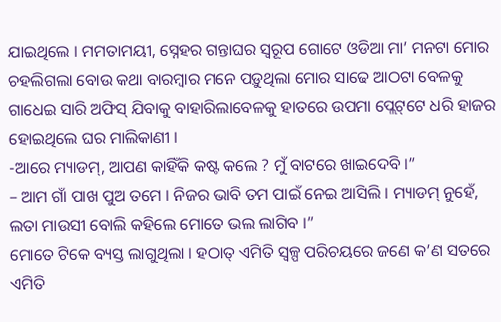ଯାଇଥିଲେ । ମମତାମୟୀ, ସ୍ନେହର ଗନ୍ତାଘର ସ୍ଵରୂପ ଗୋଟେ ଓଡିଆ ମା’ ମନଟା ମୋର ଚହଲିଗଲା ବୋଉ କଥା ବାରମ୍ବାର ମନେ ପଡ଼ୁଥିଲା ମୋର ସାଢେ ଆଠଟା ବେଳକୁ ଗାଧେଇ ସାରି ଅଫିସ୍ ଯିବାକୁ ବାହାରିଲାବେଳକୁ ହାତରେ ଉପମା ପ୍ଲେଟ୍‌ଟେ ଧରି ହାଜର ହୋଇଥିଲେ ଘର ମାଲିକାଣୀ ।
-ଆରେ ମ୍ୟାଡମ୍, ଆପଣ କାହିଁକି କଷ୍ଟ କଲେ ? ମୁଁ ବାଟରେ ଖାଇଦେବି ।”
– ଆମ ଗାଁ ପାଖ ପୁଅ ତମେ । ନିଜର ଭାବି ତମ ପାଇଁ ନେଇ ଆସିଲି । ମ୍ୟାଡମ୍ ନୁହେଁ, ଲତା ମାଉସୀ ବୋଲି କହିଲେ ମୋତେ ଭଲ ଲାଗିବ ।”
ମୋତେ ଟିକେ ବ୍ୟସ୍ତ ଲାଗୁଥିଲା । ହଠାତ୍ ଏମିତି ସ୍ୱଳ୍ପ ପରିଚୟରେ ଜଣେ କ’ଣ ସତରେ ଏମିତି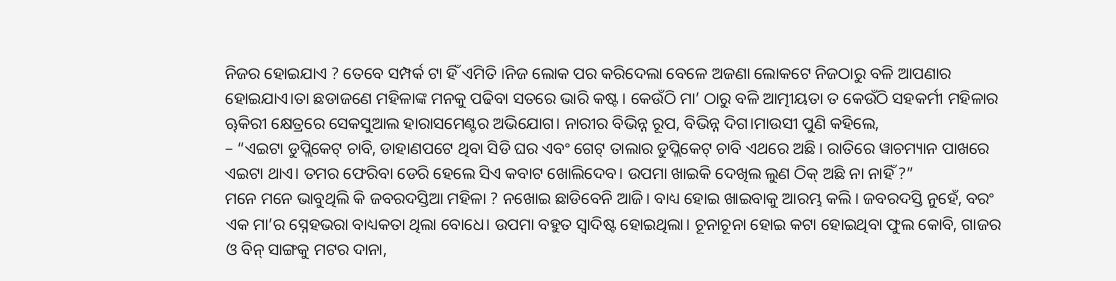ନିଜର ହୋଇଯାଏ ? ତେବେ ସମ୍ପର୍କ ଟା ହିଁ ଏମିତି ।ନିଜ ଲୋକ ପର କରିଦେଲା ବେଳେ ଅଜଣା ଲୋକଟେ ନିଜଠାରୁ ବଳି ଆପଣାର ହୋଇଯାଏ।ତା ଛଡାଜଣେ ମହିଳାଙ୍କ ମନକୁ ପଢିବା ସତରେ ଭାରି କଷ୍ଟ । କେଉଁଠି ମା’ ଠାରୁ ବଳି ଆତ୍ମୀୟତା ତ କେଉଁଠି ସହକର୍ମୀ ମହିଳାର ୠକିରୀ କ୍ଷେତ୍ରରେ ସେକସୁଆଲ ହାରାସମେଣ୍ଟର ଅଭିଯୋଗ। ନାରୀର ବିଭିନ୍ନ ରୂପ, ବିଭିନ୍ନ ଦିଗ।ମାଉସୀ ପୁଣି କହିଲେ,
– “ଏଇଟା ଡୁପ୍ଲିକେଟ୍ ଚାବି, ଡାହାଣପଟେ ଥିବା ସିଡି ଘର ଏବଂ ଗେଟ୍ ତାଲାର ଡୁପ୍ଲିକେଟ୍ ଚାବି ଏଥରେ ଅଛି । ରାତିରେ ୱାଚମ୍ୟାନ ପାଖରେ ଏଇଟା ଥାଏ। ତମର ଫେରିବା ଡେରି ହେଲେ ସିଏ କବାଟ ଖୋଲିଦେବ। ଉପମା ଖାଇକି ଦେଖିଲ ଲୁଣ ଠିକ୍ ଅଛି ନା ନାହିଁ ?”
ମନେ ମନେ ଭାବୁଥିଲି କି ଜବରଦସ୍ତିଆ ମହିଳା ? ନଖୋଇ ଛାଡିବେନି ଆଜି। ବାଧ୍ୟ ହୋଇ ଖାଇବାକୁ ଆରମ୍ଭ କଲି । ଜବରଦସ୍ତି ନୁହେଁ, ବରଂ ଏକ ମା’ର ସ୍ନେହଭରା ବାଧ୍ୟକତା ଥିଲା ବୋଧେ। ଉପମା ବହୁତ ସ୍ଵାଦିଷ୍ଟ ହୋଇଥିଲା। ଚୂନାଚୂନା ହୋଇ କଟା ହୋଇଥିବା ଫୁଲ କୋବି, ଗାଜର ଓ ବିନ୍ ସାଙ୍ଗକୁ ମଟର ଦାନା,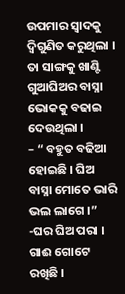ଉପମାର ସ୍ଵାଦକୁ ଦ୍ବିଗୁଣିତ କରୁଥିଲା । ତା ସାଙ୍ଗକୁ ଖାଣ୍ଟି ଗୁଆଘିଅର ବାସ୍ନା ଭୋକକୁ ବଢାଇ ଦେଉଥିଲା ।
– “ ବହୁତ ବଢିଆ ହୋଇଛି । ଘିଅ ବାସ୍ନା ମୋତେ ଭାରି ଭଲ ଲାଗେ ।”
-ଘର ଘିଅ ପରା । ଗାଈ ଗୋଟେ ରଖିଛି ।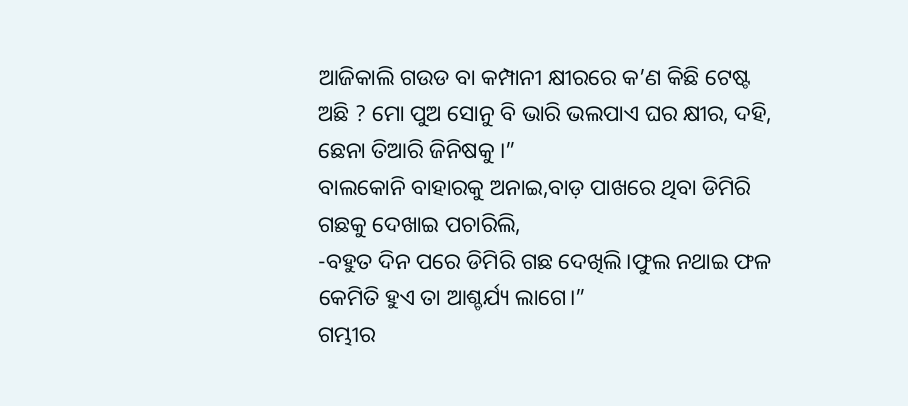ଆଜିକାଲି ଗଉଡ ବା କମ୍ପାନୀ କ୍ଷୀରରେ କ’ଣ କିଛି ଟେଷ୍ଟ ଅଛି ? ମୋ ପୁଅ ସୋନୁ ବି ଭାରି ଭଲପାଏ ଘର କ୍ଷୀର, ଦହି, ଛେନା ତିଆରି ଜିନିଷକୁ ।”
ବାଲକୋନି ବାହାରକୁ ଅନାଇ,ବାଡ଼ ପାଖରେ ଥିବା ଡିମିରି ଗଛକୁ ଦେଖାଇ ପଚାରିଲି,
-ବହୁତ ଦିନ ପରେ ଡିମିରି ଗଛ ଦେଖିଲି।ଫୁଲ ନଥାଇ ଫଳ କେମିତି ହୁଏ ତା ଆଶ୍ଚର୍ଯ୍ୟ ଲାଗେ।”
ଗମ୍ଭୀର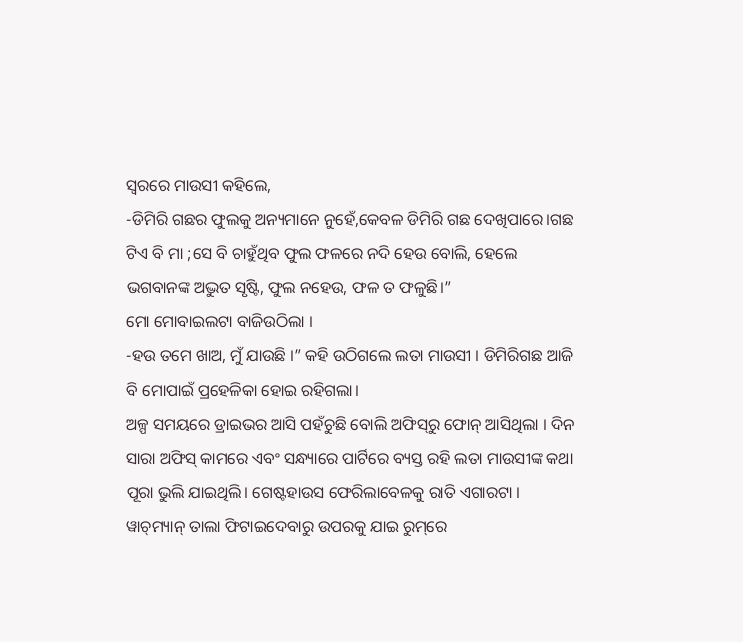ସ୍ୱରରେ ମାଉସୀ କହିଲେ,
-ଡିମିରି ଗଛର ଫୁଲକୁ ଅନ୍ୟମାନେ ନୁହେଁ,କେବଳ ଡିମିରି ଗଛ ଦେଖିପାରେ।ଗଛ ଟିଏ ବି ମା ;ସେ ବି ଚାହୁଁଥିବ ଫୁଲ ଫଳରେ ନଦି ହେଉ ବୋଲି, ହେଲେ ଭଗବାନଙ୍କ ଅଦ୍ଭୁତ ସୃଷ୍ଟି, ଫୁଲ ନହେଉ, ଫଳ ତ ଫଳୁଛି।”
ମୋ ମୋବାଇଲଟା ବାଜିଉଠିଲା ।
-ହଉ ତମେ ଖାଅ, ମୁଁ ଯାଉଛି ।” କହି ଉଠିଗଲେ ଲତା ମାଉସୀ । ଡିମିରିଗଛ ଆଜି ବି ମୋପାଇଁ ପ୍ରହେଳିକା ହୋଇ ରହିଗଲା।
ଅଳ୍ପ ସମୟରେ ଡ୍ରାଇଭର ଆସି ପହଁଚୁଛି ବୋଲି ଅଫିସ୍‌ରୁ ଫୋନ୍ ଆସିଥିଲା । ଦିନ ସାରା ଅଫିସ୍ କାମରେ ଏବଂ ସନ୍ଧ୍ୟାରେ ପାର୍ଟିରେ ବ୍ୟସ୍ତ ରହି ଲତା ମାଉସୀଙ୍କ କଥା ପୂରା ଭୁଲି ଯାଇଥିଲି। ଗେଷ୍ଟହାଉସ ଫେରିଲାବେଳକୁ ରାତି ଏଗାରଟା । ୱାଚ୍‌ମ୍ୟାନ୍‌ ତାଲା ଫିଟାଇଦେବାରୁ ଉପରକୁ ଯାଇ ରୁମ୍‌ରେ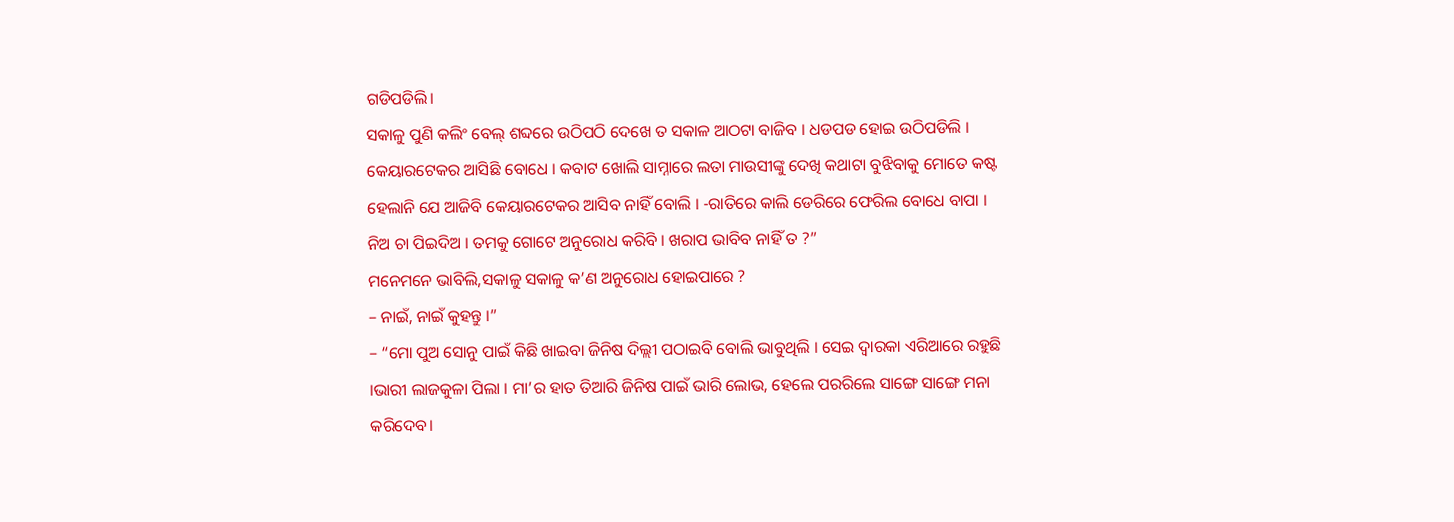ଗଡିପଡିଲି।
ସକାଳୁ ପୁଣି କଲିଂ ବେଲ୍‌ ଶବ୍ଦରେ ଉଠିପଠି ଦେଖେ ତ ସକାଳ ଆଠଟା ବାଜିବ । ଧଡପଡ ହୋଇ ଉଠିପଡିଲି । କେୟାରଟେକର ଆସିଛି ବୋଧେ । କବାଟ ଖୋଲି ସାମ୍ନାରେ ଲତା ମାଉସୀଙ୍କୁ ଦେଖି କଥାଟା ବୁଝିବାକୁ ମୋତେ କଷ୍ଟ ହେଲାନି ଯେ ଆଜିବି କେୟାରଟେକର ଆସିବ ନାହିଁ ବୋଲି । -ରାତିରେ କାଲି ଡେରିରେ ଫେରିଲ ବୋଧେ ବାପା । ନିଅ ଚା ପିଇଦିଅ । ତମକୁ ଗୋଟେ ଅନୁରୋଧ କରିବି । ଖରାପ ଭାବିବ ନାହିଁ ତ ?”
ମନେମନେ ଭାବିଲି,ସକାଳୁ ସକାଳୁ କ’ଣ ଅନୁରୋଧ ହୋଇପାରେ ?
– ନାଇଁ, ନାଇଁ କୁହନ୍ତୁ ।”
– “ମୋ ପୁଅ ସୋନୁ ପାଇଁ କିଛି ଖାଇବା ଜିନିଷ ଦିଲ୍ଲୀ ପଠାଇବି ବୋଲି ଭାବୁଥିଲି । ସେଇ ଦ୍ଵାରକା ଏରିଆରେ ରହୁଛି ।ଭାରୀ ଲାଜକୁଳା ପିଲା । ମା’ର ହାତ ତିଆରି ଜିନିଷ ପାଇଁ ଭାରି ଲୋଭ, ହେଲେ ପରରିଲେ ସାଙ୍ଗେ ସାଙ୍ଗେ ମନା କରିଦେବ।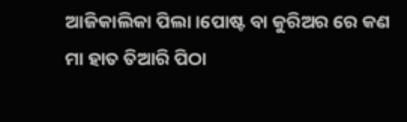ଆଜିକାଲିକା ପିଲା।ପୋଷ୍ଟ ବା କୁରିଅର ରେ କଣ ମା ହାତ ତିଆରି ପିଠା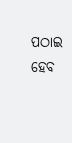ପଠାଇ ହେବ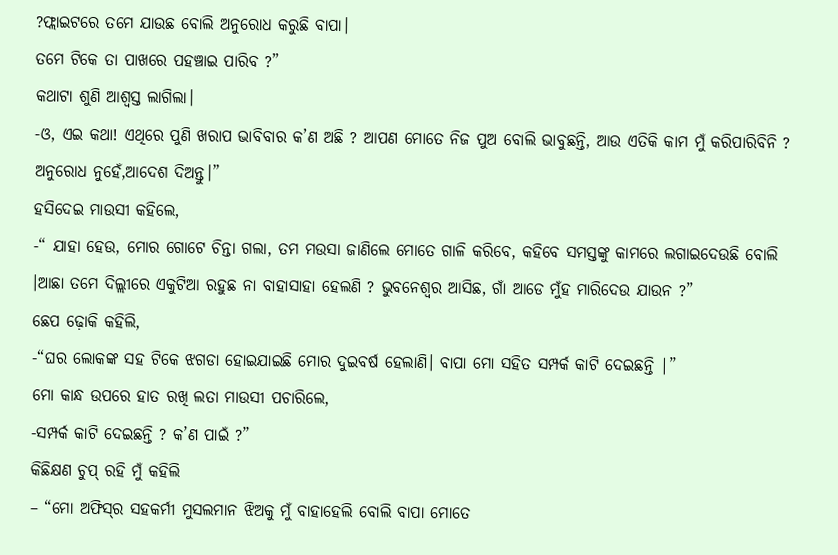?ଫ୍ଲାଇଟରେ ତମେ ଯାଉଛ ବୋଲି ଅନୁରୋଧ କରୁଛି ବାପା।
ତମେ ଟିକେ ତା ପାଖରେ ପହଞ୍ଚାଇ ପାରିବ ?”
କଥାଟା ଶୁଣି ଆଶ୍ଵସ୍ତ ଲାଗିଲା।
-ଓ, ଏଇ କଥା! ଏଥିରେ ପୁଣି ଖରାପ ଭାବିବାର କ’ଣ ଅଛି ? ଆପଣ ମୋତେ ନିଜ ପୁଅ ବୋଲି ଭାବୁଛନ୍ତି, ଆଉ ଏତିକି କାମ ମୁଁ କରିପାରିବିନି ?
ଅନୁରୋଧ ନୁହେଁ,ଆଦେଶ ଦିଅନ୍ତୁ।”
ହସିଦେଇ ମାଉସୀ କହିଲେ,
-“ ଯାହା ହେଉ, ମୋର ଗୋଟେ ଚିନ୍ତା ଗଲା, ତମ ମଉସା ଜାଣିଲେ ମୋତେ ଗାଳି କରିବେ, କହିବେ ସମସ୍ତଙ୍କୁ କାମରେ ଲଗାଇଦେଉଛି ବୋଲି ।ଆଛା ତମେ ଦିଲ୍ଲୀରେ ଏକୁଟିଆ ରହୁଛ ନା ବାହାସାହା ହେଲଣି ? ଭୁବନେଶ୍ବର ଆସିଛ, ଗାଁ ଆଡେ ମୁଁହ ମାରିଦେଉ ଯାଉନ ?”
ଛେପ ଢ଼ୋକି କହିଲି,
-“ଘର ଲୋକଙ୍କ ସହ ଟିକେ ଝଗଡା ହୋଇଯାଇଛି ମୋର ଦୁଇବର୍ଷ ହେଲାଣି। ବାପା ମୋ ସହିତ ସମ୍ପର୍କ କାଟି ଦେଇଛନ୍ତି |”
ମୋ କାନ୍ଧ ଉପରେ ହାତ ରଖି ଲତା ମାଉସୀ ପଚାରିଲେ,
-ସମ୍ପର୍କ କାଟି ଦେଇଛନ୍ତି ? କ’ଣ ପାଇଁ ?”
କିଛିକ୍ଷଣ ଚୁପ୍ ରହି ମୁଁ କହିଲି
– “ମୋ ଅଫିସ୍‌ର ସହକର୍ମୀ ମୁସଲମାନ ଝିଅକୁ ମୁଁ ବାହାହେଲି ବୋଲି ବାପା ମୋତେ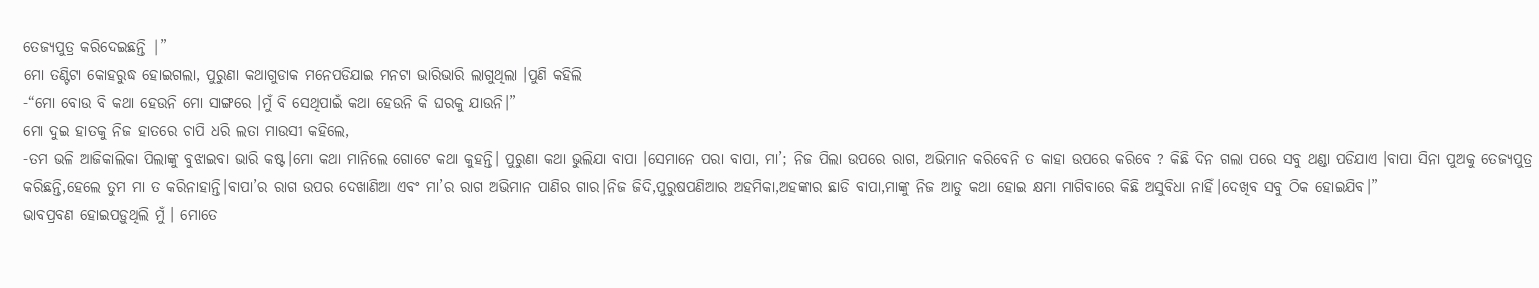ତେଜ୍ୟପୁତ୍ର କରିଦେଇଛନ୍ତି |”
ମୋ ତଣ୍ଟିଟା କୋହରୁଦ୍ଧ ହୋଇଗଲା, ପୁରୁଣା କଥାଗୁଡାକ ମନେପଡିଯାଇ ମନଟା ଭାରିଭାରି ଲାଗୁଥିଲା ।ପୁଣି କହିଲି
-“ମୋ ବୋଉ ବି କଥା ହେଉନି ମୋ ସାଙ୍ଗରେ ।ମୁଁ ବି ସେଥିପାଇଁ କଥା ହେଉନି କି ଘରକୁ ଯାଉନି।”
ମୋ ଦୁଇ ହାତକୁ ନିଜ ହାତରେ ଚାପି ଧରି ଲତା ମାଉସୀ କହିଲେ,
-ତମ ଭଳି ଆଜିକାଲିକା ପିଲାଙ୍କୁ ବୁଝାଇବା ଭାରି କଷ୍ଟ।ମୋ କଥା ମାନିଲେ ଗୋଟେ କଥା କୁହନ୍ତି। ପୁରୁଣା କଥା ଭୁଲିଯା ବାପା ।ସେମାନେ ପରା ବାପା, ମା’; ନିଜ ପିଲା ଉପରେ ରାଗ, ଅଭିମାନ କରିବେନି ତ କାହା ଉପରେ କରିବେ ? କିଛି ଦିନ ଗଲା ପରେ ସବୁ ଥଣ୍ଡା ପଡିଯାଏ ।ବାପା ସିନା ପୁଅକୁ ତେଜ୍ୟପୁତ୍ର କରିଛନ୍ତି,ହେଲେ ତୁମ ମା ତ କରିନାହାନ୍ତି।ବାପା’ର ରାଗ ଉପର ଦେଖାଣିଆ ଏବଂ ମା’ର ରାଗ ଅଭିମାନ ପାଣିର ଗାର।ନିଜ ଜିଦି,ପୁରୁଷପଣିଆର ଅହମିକା,ଅହଙ୍କାର ଛାଡି ବାପା,ମାଙ୍କୁ ନିଜ ଆଡୁ କଥା ହୋଇ କ୍ଷମା ମାଗିବାରେ କିଛି ଅସୁବିଧା ନାହିଁ।ଦେଖିବ ସବୁ ଠିକ ହୋଇଯିବ।”
ଭାବପ୍ରବଣ ହୋଇପଡ଼ୁଥିଲି ମୁଁ । ମୋତେ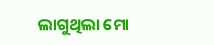ଲାଗୁଥିଲା ମୋ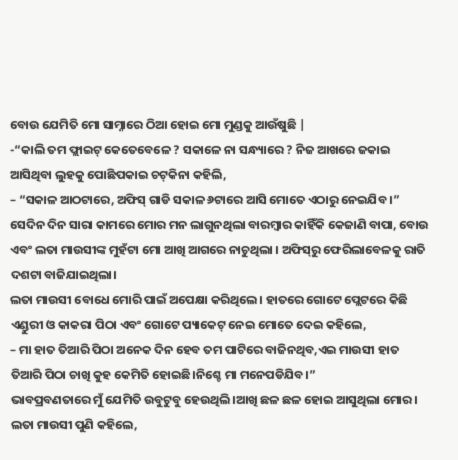ବୋଉ ଯେମିତି ମୋ ସାମ୍ନାରେ ଠିଆ ହୋଇ ମୋ ମୁଣ୍ଡକୁ ଆଉଁଷୁଛି |
-“କାଲି ତମ ଫ୍ଲାଇଟ୍ କେତେବେଳେ ? ସକାଳେ ନା ସନ୍ଧ୍ୟାରେ ? ନିଜ ଆଖରେ ଜକାଇ ଆସିଥିବା ଲୁହକୁ ପୋଛିପକାଇ ଚଟ୍‌କିନା କହିଲି,
– “ସକାଳ ଆଠଟାରେ, ଅଫିସ୍ ଗାଡି ସକାଳ ୬ଟାରେ ଆସି ମୋତେ ଏଠାରୁ ନେଇଯିବ ।”
ସେଦିନ ଦିନ ସାରା କାମରେ ମୋର ମନ ଲାଗୁନଥିଲା ବାରମ୍ବାର କାହିଁକି କେଜାଣି ବାପା, ବୋଉ ଏବଂ ଲତା ମାଉସୀଙ୍କ ମୁହଁଟା ମୋ ଆଖି ଆଗରେ ନାଚୁଥିଲା । ଅଫିସ୍‌ରୁ ଫେରିଲାବେଳକୁ ରାତି ଦଶଟା ବାଜିଯାଇଥିଲା।
ଲତା ମାଉସୀ ବୋଧେ ମୋରି ପାଇଁ ଅପେକ୍ଷା କରିଥିଲେ । ହାତରେ ଗୋଟେ ପ୍ଲେଟରେ କିଛି ଏଣ୍ଡୁରୀ ଓ କାକରା ପିଠା ଏବଂ ଗୋଟେ ପ୍ୟାକେଟ୍ ନେଇ ମୋତେ ଦେଇ କହିଲେ,
– ମା ହାତ ତିଆରି ପିଠା ଅନେକ ଦିନ ହେବ ତମ ପାଟିରେ ବାଜିନଥିବ,ଏଇ ମାଉସୀ ହାତ ତିଆରି ପିଠା ଚାଖି କୁହ କେମିତି ହୋଇଛି।ନିଶ୍ଚେ ମା ମନେପଡିଯିବ।”
ଭାବପ୍ରବଣତାରେ ମୁଁ ଯେମିତି ଉବୁଟୁବୁ ହେଉଥିଲି।ଆଖି ଛଳ ଛଳ ହୋଇ ଆସୁଥିଲା ମୋର।
ଲତା ମାଉସୀ ପୁଣି କହିଲେ,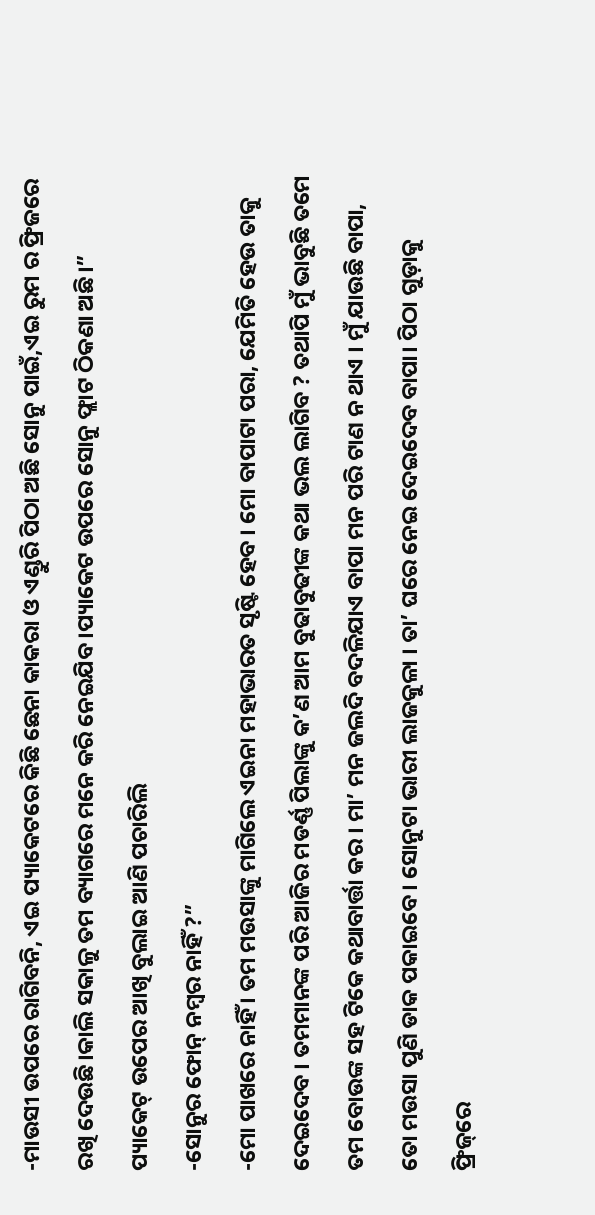-ମାଉସୀ ଉପରେ ରାଗିବନି, ଏଇ ପ୍ୟାକେଟରେ କିଛି ଛେନା କାକରା ଓ ଏଣ୍ଡୁରି ପିଠା ଅଛି ସୋନୁ ପାଇଁ,ଏଇ ରୁମ ର ଫ୍ରିଜରେ ରଖି ଦେଉଛି।କାଲି ସକାଳୁ ତମ ବ୍ୟାଗରେ ମନେ କରି ନେଇଯିବ।ପ୍ୟାକେଟ ଉପରେ ସୋନୁ ଫ୍ଲାଟ ଠିକଣା ଅଛି।”
ପ୍ୟାକେଟ୍ ଉପେର ଆଖି ବୁଲାଇ ଆଣି ପଚାରିଲି
-ସୋନୁର ଫୋନ୍ ନମ୍ବର ନାହିଁ ?”
-ମୋ ପାଖରେ ନାହିଁ । ତମ ମଉସାଙ୍କୁ ମାଗିଲେ ଏଇନା ମହାଭାରତ ସୃଷ୍ଟି ହେବ । ମୋ ବାପାଟା ପରା, ଯେମିତି ହେଉ ତାକୁ ଦେଇଦେବ । ତମମାନଙ୍କ ପରି ଆଜିର ମଡର୍ଣ୍ଣ ପିଲାଙ୍କୁ କ’ଣ ଆମ ବୁଢାବୁଢୀଙ୍କ କଥା ଭଲ ଲାଗିବ ? ତଥାପି ମୁଁ ଭାବୁଛି ତମେ ତମ ବୋଉଙ୍କ ସହ ଟିକେ କଥାବାର୍ତ୍ତା କର । ମା’ ମନ ଜଲଦି ବଦଳିଯାଏ ବାପା ମନ ପରି ଟାଣ ନ ଥାଏ । ମୁଁ ଯାଉଛି ବାପା, ତୋ ମଉସା ପୁଣି ଡାକ ପକାଇବେ । ସୋନୁଟା ଭାରୀ ଲାଜକୁଳା । ତା’ ଘରେ ନେଇ ଦେଇଦେବ ବାପା। ପିଠା ଗୁଡ଼ାକୁ ଫ୍ରିଜ୍‌ରେ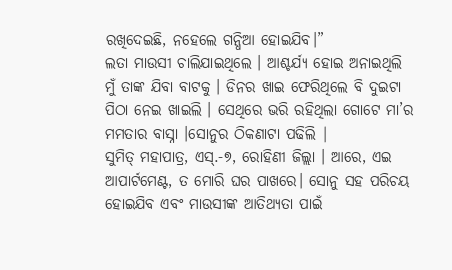ରଖିଦେଇଛି, ନହେଲେ ଗନ୍ଧିଆ ହୋଇଯିବ।”
ଲତା ମାଉସୀ ଚାଲିଯାଇଥିଲେ । ଆଶ୍ଚର୍ଯ୍ୟ ହୋଇ ଅନାଇଥିଲି ମୁଁ ତାଙ୍କ ଯିବା ବାଟକୁ । ଡିନର ଖାଇ ଫେରିଥିଲେ ବି ଦୁଇଟା ପିଠା ନେଇ ଖାଇଲି । ସେଥିରେ ଭରି ରହିଥିଲା ଗୋଟେ ମା’ର ମମତାର ବାସ୍ନା ।ସୋନୁର ଠିକଣାଟା ପଢିଲି |
ସୁମିତ୍‌ ମହାପାତ୍ର, ଏସ୍.-୭, ରୋହିଣୀ ଜିଲ୍ଲା । ଆରେ, ଏଇ ଆପାର୍ଟମେଣ୍ଟ, ତ ମୋରି ଘର ପାଖରେ। ସୋନୁ ସହ ପରିଚୟ ହୋଇଯିବ ଏବଂ ମାଉସୀଙ୍କ ଆତିଥ୍ୟତା ପାଇଁ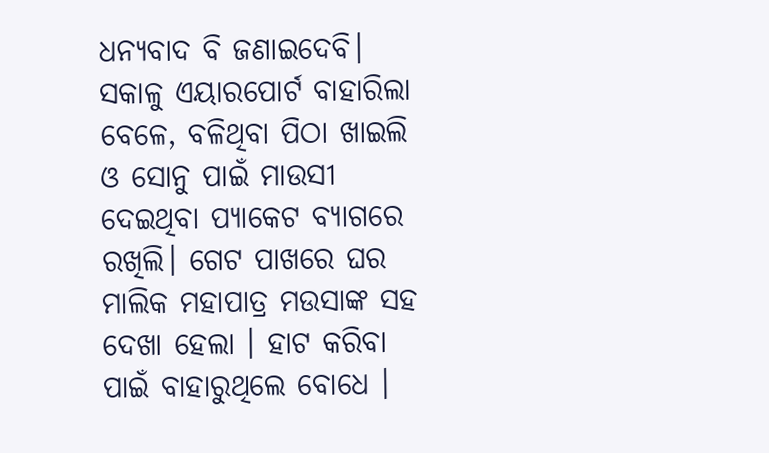ଧନ୍ୟବାଦ ବି ଜଣାଇଦେବି।
ସକାଳୁ ଏୟାରପୋର୍ଟ ବାହାରିଲା ବେଳେ, ବଳିଥିବା ପିଠା ଖାଇଲି ଓ ସୋନୁ ପାଇଁ ମାଉସୀ ଦେଇଥିବା ପ୍ୟାକେଟ ବ୍ୟାଗରେ ରଖିଲି। ଗେଟ ପାଖରେ ଘର ମାଲିକ ମହାପାତ୍ର ମଉସାଙ୍କ ସହ ଦେଖା ହେଲା । ହାଟ କରିବା ପାଇଁ ବାହାରୁଥିଲେ ବୋଧେ ।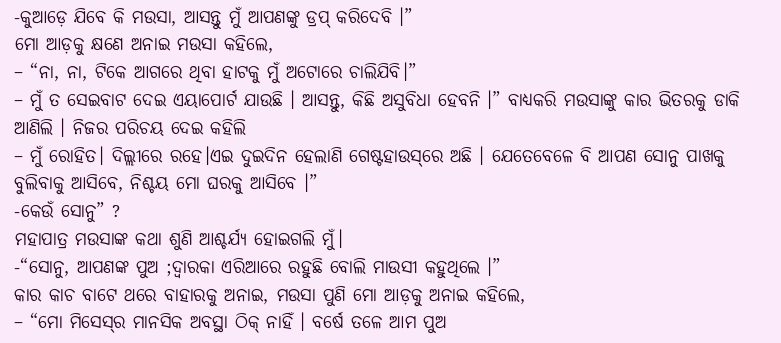-କୁଆଡ଼େ ଯିବେ କି ମଉସା, ଆସନ୍ତୁ ମୁଁ ଆପଣଙ୍କୁ ଡ୍ରପ୍ କରିଦେବି ।”
ମୋ ଆଡ଼କୁ କ୍ଷଣେ ଅନାଇ ମଉସା କହିଲେ,
– “ନା, ନା, ଟିକେ ଆଗରେ ଥିବା ହାଟକୁ ମୁଁ ଅଟୋରେ ଚାଲିଯିବି।”
– ମୁଁ ତ ସେଇବାଟ ଦେଇ ଏୟାପୋର୍ଟ ଯାଉଛି । ଆସନ୍ତୁ, କିଛି ଅସୁବିଧା ହେବନି ।” ବାଧ୍ୟକରି ମଉସାଙ୍କୁ କାର ଭିତରକୁ ଡାକି ଆଣିଲି । ନିଜର ପରିଚୟ ଦେଇ କହିଲି
– ମୁଁ ରୋହିତ। ଦିଲ୍ଲୀରେ ରହେ।ଏଇ ଦୁଇଦିନ ହେଲାଣି ଗେଷ୍ଟହାଉସ୍‌ରେ ଅଛି । ଯେତେବେଳେ ବି ଆପଣ ସୋନୁ ପାଖକୁ ବୁଲିବାକୁ ଆସିବେ, ନିଶ୍ଚୟ ମୋ ଘରକୁ ଆସିବେ ।”
-କେଉଁ ସୋନୁ” ?
ମହାପାତ୍ର ମଉସାଙ୍କ କଥା ଶୁଣି ଆଶ୍ଚର୍ଯ୍ୟ ହୋଇଗଲି ମୁଁ।
-“ସୋନୁ, ଆପଣଙ୍କ ପୁଅ ;ଦ୍ବାରକା ଏରିଆରେ ରହୁଛି ବୋଲି ମାଉସୀ କହୁଥିଲେ ।”
କାର କାଚ ବାଟେ ଥରେ ବାହାରକୁ ଅନାଇ, ମଉସା ପୁଣି ମୋ ଆଡ଼କୁ ଅନାଇ କହିଲେ,
– “ମୋ ମିସେସ୍‌ର ମାନସିକ ଅବସ୍ଥା ଠିକ୍ ନାହିଁ । ବର୍ଷେ ତଳେ ଆମ ପୁଅ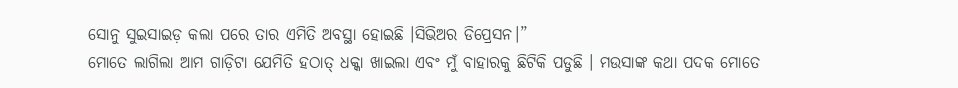ସୋନୁ ସୁଇସାଇଡ଼ କଲା ପରେ ତାର ଏମିତି ଅବସ୍ଥା ହୋଇଛି ।ସିଭିଅର ଡିପ୍ରେସନ।”
ମୋତେ ଲାଗିଲା ଆମ ଗାଡ଼ିଟା ଯେମିତି ହଠାତ୍ ଧକ୍କା ଖାଇଲା ଏବଂ ମୁଁ ବାହାରକୁ ଛିଟିକି ପଡୁଛି । ମଉସାଙ୍କ କଥା ପଦକ ମୋତେ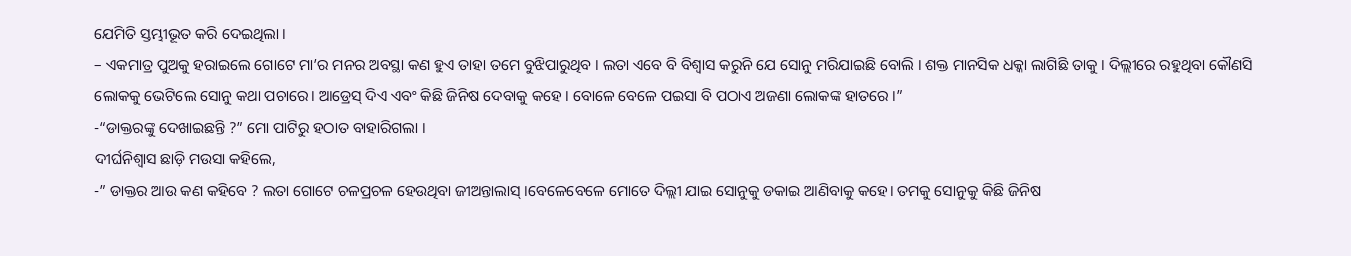ଯେମିତି ସ୍ତମ୍ଭୀଭୂତ କରି ଦେଇଥିଲା ।
– ଏକମାତ୍ର ପୁଅକୁ ହରାଇଲେ ଗୋଟେ ମା’ର ମନର ଅବସ୍ଥା କଣ ହୁଏ ତାହା ତମେ ବୁଝିପାରୁଥିବ । ଲତା ଏବେ ବି ବିଶ୍ଵାସ କରୁନି ଯେ ସୋନୁ ମରିଯାଇଛି ବୋଲି । ଶକ୍ତ ମାନସିକ ଧକ୍କା ଲାଗିଛି ତାକୁ । ଦିଲ୍ଲୀରେ ରହୁଥିବା କୌଣସି ଲୋକକୁ ଭେଟିଲେ ସୋନୁ କଥା ପଚାରେ। ଆଡ୍ରେସ୍ ଦିଏ ଏବଂ କିଛି ଜିନିଷ ଦେବାକୁ କହେ । ବୋଳେ ବେଳେ ପଇସା ବି ପଠାଏ ଅଜଣା ଲୋକଙ୍କ ହାତରେ ।”
-“ଡାକ୍ତରଙ୍କୁ ଦେଖାଇଛନ୍ତି ?” ମୋ ପାଟିରୁ ହଠାତ ବାହାରିଗଲା ।
ଦୀର୍ଘନିଶ୍ଵାସ ଛାଡ଼ି ମଉସା କହିଲେ,
-” ଡାକ୍ତର ଆଉ କଣ କହିବେ ? ଲତା ଗୋଟେ ଚଳପ୍ରଚଳ ହେଉଥିବା ଜୀଅନ୍ତାଲାସ୍ ।ବେଳେବେଳେ ମୋତେ ଦିଲ୍ଲୀ ଯାଇ ସୋନୁକୁ ଡକାଇ ଆଣିବାକୁ କହେ। ତମକୁ ସୋନୁକୁ କିଛି ଜିନିଷ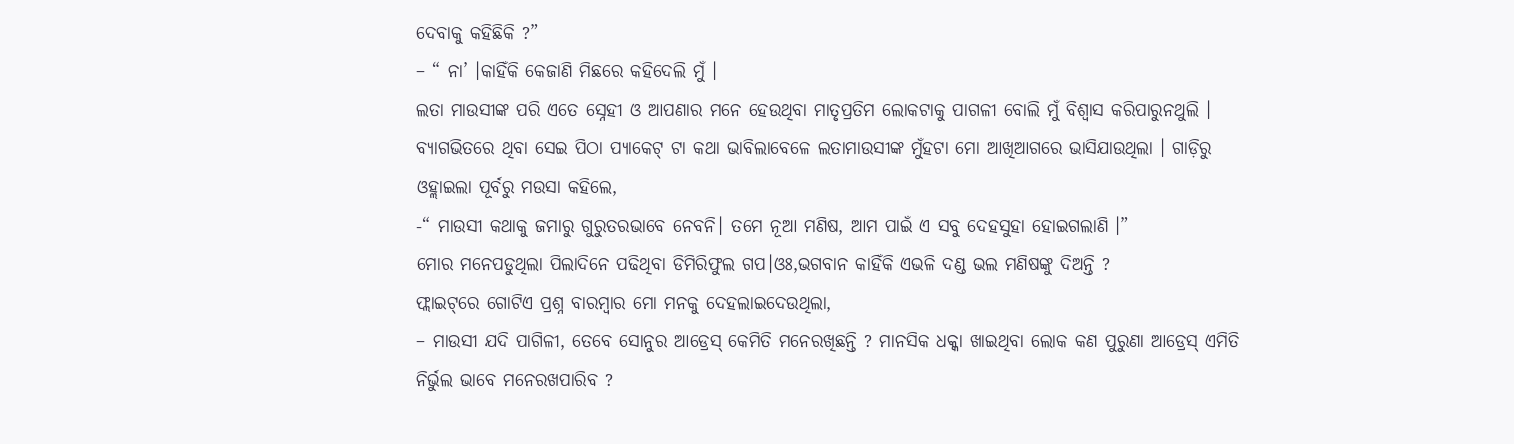ଦେବାକୁ କହିଛିକି ?”
– “ ନା’ ।କାହିଁକି କେଜାଣି ମିଛରେ କହିଦେଲି ମୁଁ ।
ଲତା ମାଉସୀଙ୍କ ପରି ଏତେ ସ୍ନେହୀ ଓ ଆପଣାର ମନେ ହେଉଥିବା ମାତୃପ୍ରତିମ ଲୋକଟାକୁ ପାଗଳୀ ବୋଲି ମୁଁ ବିଶ୍ବାସ କରିପାରୁନଥୁଲି । ବ୍ୟାଗଭିତରେ ଥିବା ସେଇ ପିଠା ପ୍ୟାକେଟ୍ ଟା କଥା ଭାବିଲାବେଳେ ଲତାମାଉସୀଙ୍କ ମୁଁହଟା ମୋ ଆଖିଆଗରେ ଭାସିଯାଉଥିଲା । ଗାଡ଼ିରୁ ଓହ୍ଲାଇଲା ପୂର୍ବରୁ ମଉସା କହିଲେ,
-“ ମାଉସୀ କଥାକୁ ଜମାରୁ ଗୁରୁତରଭାବେ ନେବନି। ତମେ ନୂଆ ମଣିଷ, ଆମ ପାଇଁ ଏ ସବୁ ଦେହସୁହା ହୋଇଗଲାଣି ।”
ମୋର ମନେପଡୁଥିଲା ପିଲାଦିନେ ପଢିଥିବା ଡିମିରିଫୁଲ ଗପ।ଓଃ,ଭଗବାନ କାହିଁକି ଏଭଳି ଦଣ୍ଡ ଭଲ ମଣିଷଙ୍କୁ ଦିଅନ୍ତି ?
ଫ୍ଲାଇଟ୍‌ରେ ଗୋଟିଏ ପ୍ରଶ୍ନ ବାରମ୍ବାର ମୋ ମନକୁ ଦେହଲାଇଦେଉଥିଲା,
– ମାଉସୀ ଯଦି ପାଗିଳୀ, ତେବେ ସୋନୁର ଆଡ୍ରେସ୍ କେମିତି ମନେରଖିଛନ୍ତି ? ମାନସିକ ଧକ୍କା ଖାଇଥିବା ଲୋକ କଣ ପୁରୁଣା ଆଡ୍ରେସ୍ ଏମିତି ନିର୍ଭୁଲ ଭାବେ ମନେରଖପାରିବ ?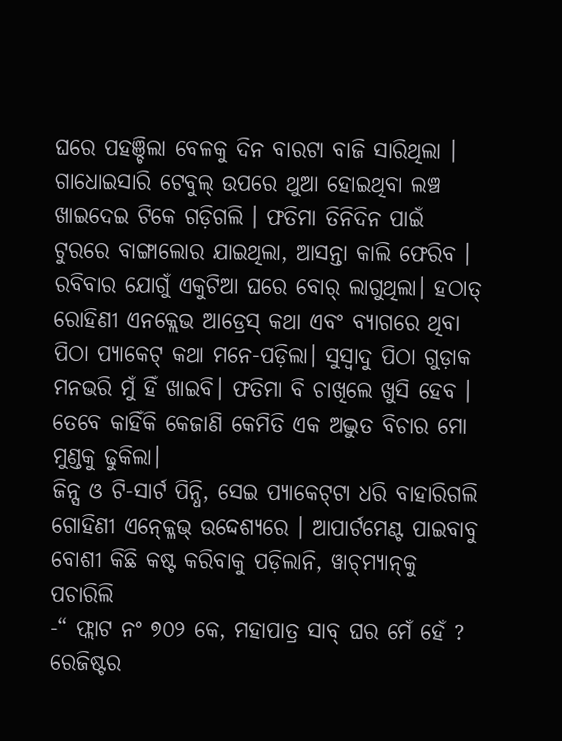ଘରେ ପହଞ୍ଚିଲା ବେଳକୁ ଦିନ ବାରଟା ବାଜି ସାରିଥିଲା । ଗାଧୋଇସାରି ଟେବୁଲ୍ ଉପରେ ଥୁଆ ହୋଇଥିବା ଲଞ୍ଚ ଖାଇଦେଇ ଟିକେ ଗଡ଼ିଗଲି । ଫତିମା ତିନିଦିନ ପାଇଁ ଟୁରରେ ବାଙ୍ଗାଲୋର ଯାଇଥିଲା, ଆସନ୍ତା କାଲି ଫେରିବ । ରବିବାର ଯୋଗୁଁ ଏକୁଟିଆ ଘରେ ବୋର୍ ଲାଗୁଥିଲା। ହଠାତ୍ ରୋହିଣୀ ଏନକ୍ଲେଭ ଆଡ୍ରେସ୍ କଥା ଏବଂ ବ୍ୟାଗରେ ଥିବା ପିଠା ପ୍ୟାକେଟ୍ କଥା ମନେ-ପଡ଼ିଲା। ସୁସ୍ୱାଦୁ ପିଠା ଗୁଡ଼ାକ ମନଭରି ମୁଁ ହିଁ ଖାଇବି। ଫତିମା ବି ଚାଖିଲେ ଖୁସି ହେବ ।
ତେବେ କାହିଁକି କେଜାଣି କେମିତି ଏକ ଅଦ୍ଭୁତ ବିଚାର ମୋ ମୁଣ୍ଡକୁ ଢୁକିଲା।
ଜିନ୍ସ ଓ ଟି-ସାର୍ଟ ପିନ୍ଧି, ସେଇ ପ୍ୟାକେଟ୍‌ଟା ଧରି ବାହାରିଗଲି ଗୋହିଣୀ ଏନ୍କ୍ଳେଭ୍ ଉଦ୍ଦେଶ୍ୟରେ । ଆପାର୍ଟମେଣ୍ଟ ପାଇବାବୁ ବୋଶୀ କିଛି କଷ୍ଟ କରିବାକୁ ପଡ଼ିଲାନି, ୱାଚ୍‌ମ୍ୟାନ୍‌କୁ ପଚାରିଲି
-“ ଫ୍ଲାଟ ନଂ ୭୦୨ କେ, ମହାପାତ୍ର ସାବ୍ ଘର ମେଁ ହେଁ ?
ରେଜିଷ୍ଟର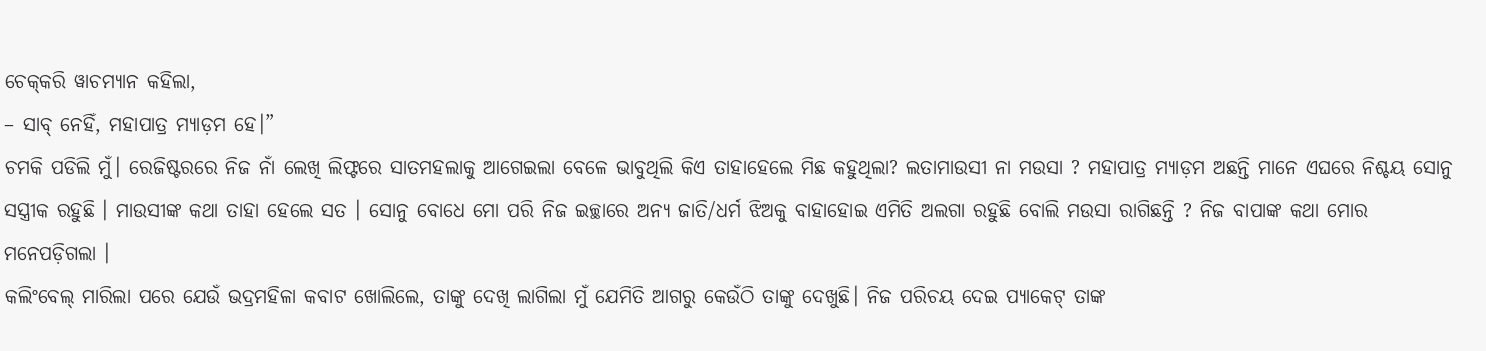ଚେକ୍‌କରି ୱାଚମ୍ୟାନ କହିଲା,
– ସାବ୍ ନେହିଁ, ମହାପାତ୍ର ମ୍ୟାଡ଼ମ ହେ।”
ଚମକି ପଡିଲି ମୁଁ। ରେଜିଷ୍ଟରରେ ନିଜ ନାଁ ଲେଖି ଲିଫ୍ଟରେ ସାତମହଲାକୁ ଆଗେଇଲା ବେଳେ ଭାବୁଥିଲି କିଏ ତାହାହେଲେ ମିଛ କହୁଥିଲା? ଲତାମାଉସୀ ନା ମଉସା ? ମହାପାତ୍ର ମ୍ୟାଡ଼ମ ଅଛନ୍ତି ମାନେ ଏଘରେ ନିଶ୍ଚୟ ସୋନୁ ସସ୍ତ୍ରୀକ ରହୁଛି । ମାଉସୀଙ୍କ କଥା ତାହା ହେଲେ ସତ । ସୋନୁ ବୋଧେ ମୋ ପରି ନିଜ ଇଚ୍ଛାରେ ଅନ୍ୟ ଜାତି/ଧର୍ମ ଝିଅକୁ ବାହାହୋଇ ଏମିତି ଅଲଗା ରହୁଛି ବୋଲି ମଉସା ରାଗିଛନ୍ତି ? ନିଜ ବାପାଙ୍କ କଥା ମୋର ମନେପଡ଼ିଗଲା ।
କଲିଂବେଲ୍‌ ମାରିଲା ପରେ ଯେଉଁ ଭଦ୍ରମହିଳା କବାଟ ଖୋଲିଲେ, ତାଙ୍କୁ ଦେଖି ଲାଗିଲା ମୁଁ ଯେମିତି ଆଗରୁ କେଉଁଠି ତାଙ୍କୁ ଦେଖୁଛି। ନିଜ ପରିଚୟ ଦେଇ ପ୍ୟାକେଟ୍‌ ତାଙ୍କ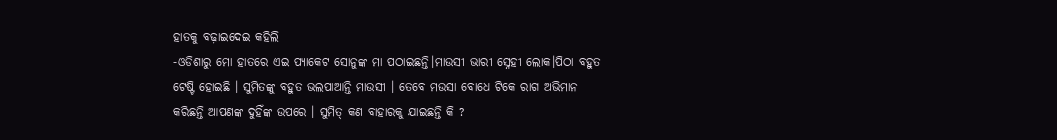ହାତକୁ ବଢ଼ାଇଦେଇ କହିଲି
-ଓଡିଶାରୁ ମୋ ହାତରେ ଏଇ ପ୍ୟାକେଟ ସୋନୁଙ୍କ ମା ପଠାଇଛନ୍ତି।ମାଉସୀ ଭାରୀ ସ୍ନେହୀ ଲୋକ।ପିଠା ବହୁତ ଟେଷ୍ଟି ହୋଇଛି । ସୁମିତଙ୍କୁ ବହୁତ ଭଲପାଆନ୍ତି ମାଉସୀ । ତେବେ ମଉସା ବୋଧେ ଟିକେ ରାଗ ଅଭିମାନ କରିଛନ୍ତି ଆପଣଙ୍କ ଦୁହିଁଙ୍କ ଉପରେ । ସୁମିତ୍‌ କଣ ବାହାରକୁ ଯାଇଛନ୍ତି କି ?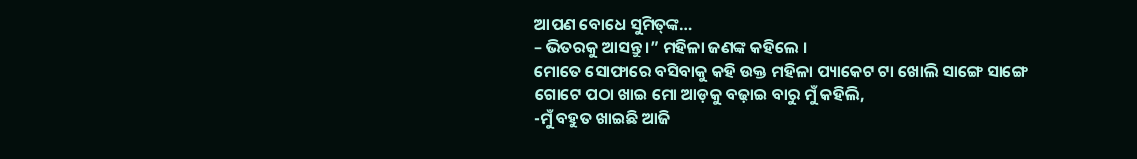ଆପଣ ବୋଧେ ସୁମିତ୍‌ଙ୍କ…
– ଭିତରକୁ ଆସନ୍ତୁ ।” ମହିଳା ଜଣଙ୍କ କହିଲେ ।
ମୋତେ ସୋଫାରେ ବସିବାକୁ କହି ଉକ୍ତ ମହିଳା ପ୍ୟାକେଟ ଟା ଖୋଲି ସାଙ୍ଗେ ସାଙ୍ଗେ ଗୋଟେ ପଠା ଖାଇ ମୋ ଆଡ଼କୁ ବଢ଼ାଇ ବାରୁ ମୁଁ କହିଲି,
-ମୁଁ ବହୁତ ଖାଇଛି ଆଜି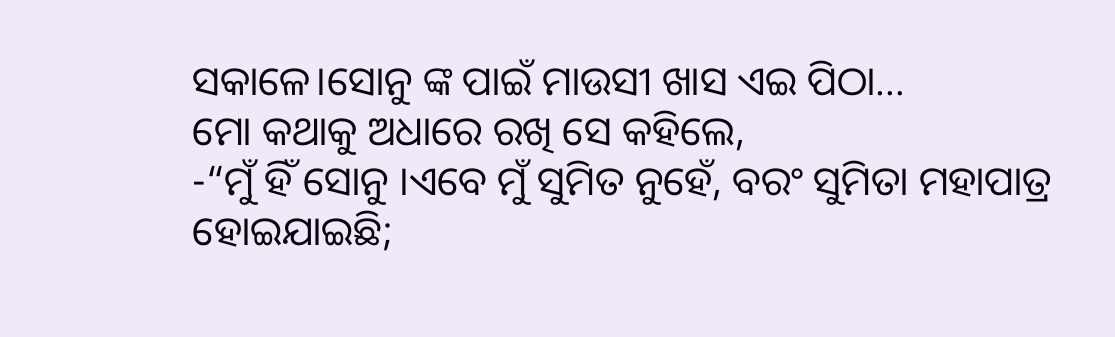ସକାଳେ।ସୋନୁ ଙ୍କ ପାଇଁ ମାଉସୀ ଖାସ ଏଇ ପିଠା…
ମୋ କଥାକୁ ଅଧାରେ ରଖି ସେ କହିଲେ,
-“ମୁଁ ହିଁ ସୋନୁ ।ଏବେ ମୁଁ ସୁମିତ ନୁହେଁ, ବରଂ ସୁମିତା ମହାପାତ୍ର ହୋଇଯାଇଛି;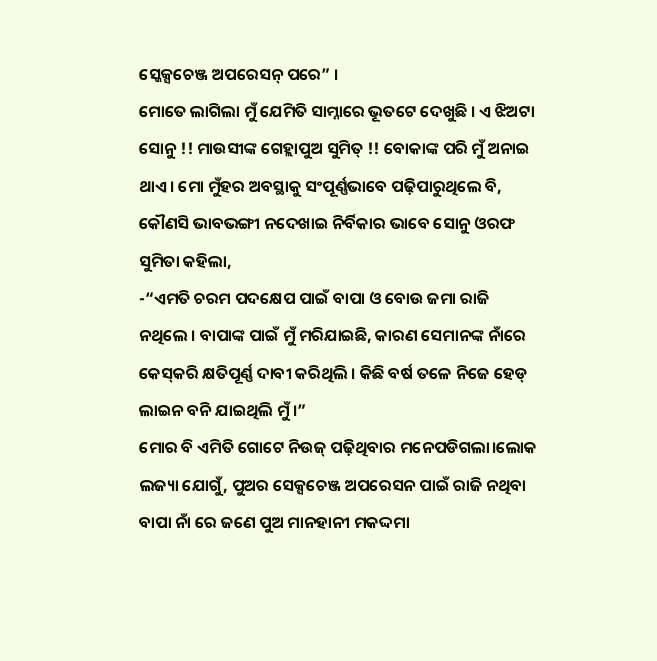ସ୍କେକ୍ସଚେଞ୍ଜ ଅପରେସନ୍ ପରେ” ।
ମୋତେ ଲାଗିଲା ମୁଁ ଯେମିତି ସାମ୍ନାରେ ଭୂତଟେ ଦେଖୁଛି । ଏ ଝିଅଟା ସୋନୁ !! ମାଉସୀଙ୍କ ଗେହ୍ଲାପୁଅ ସୁମିତ୍‌ !! ବୋକାଙ୍କ ପରି ମୁଁ ଅନାଇ ଥାଏ। ମୋ ମୁଁହର ଅବସ୍ଥାକୁ ସଂପୂର୍ଣ୍ଣଭାବେ ପଢ଼ିପାରୁଥିଲେ ବି, କୌଣସି ଭାବଭଙ୍ଗୀ ନଦେଖାଇ ନିର୍ବିକାର ଭାବେ ସୋନୁ ଓରଫ ସୁମିତା କହିଲା,
-“ଏମତି ଚରମ ପଦକ୍ଷେପ ପାଇଁ ବାପା ଓ ବୋଉ ଜମା ରାଜି ନଥିଲେ । ବାପାଙ୍କ ପାଇଁ ମୁଁ ମରିଯାଇଛି, କାରଣ ସେମାନଙ୍କ ନାଁରେ କେସ୍‌କରି କ୍ଷତିପୂର୍ଣ୍ଣ ଦାବୀ କରିଥିଲି । କିଛି ବର୍ଷ ତଳେ ନିଜେ ହେଡ୍ ଲାଇନ ବନି ଯାଇଥିଲି ମୁଁ ।”
ମୋର ବି ଏମିତି ଗୋଟେ ନିଉଜ୍ ପଢ଼ିଥିବାର ମନେପଡିଗଲା।ଲୋକ ଲଜ୍ୟା ଯୋଗୁଁ, ପୁଅର ସେକ୍ସଚେଞ୍ଜ ଅପରେସନ ପାଇଁ ରାଜି ନଥିବା ବାପା ନାଁ ରେ ଜଣେ ପୁଅ ମାନହାନୀ ମକଦ୍ଦମା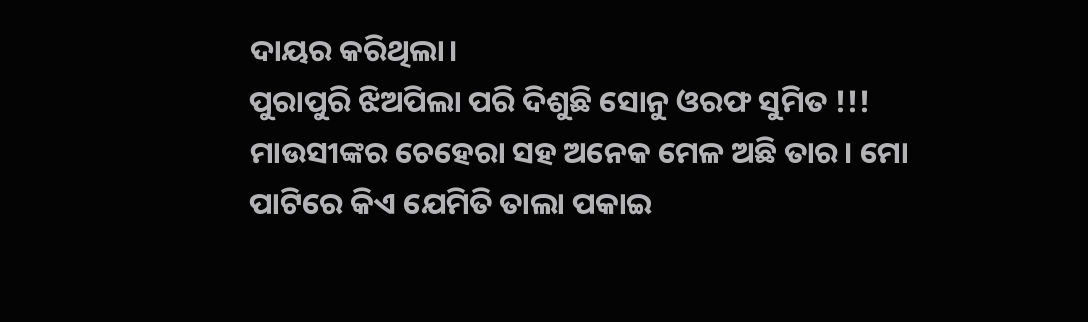ଦାୟର କରିଥିଲା।
ପୁରାପୁରି ଝିଅପିଲା ପରି ଦିଶୁଛି ସୋନୁ ଓରଫ ସୁମିତ !!! ମାଉସୀଙ୍କର ଚେହେରା ସହ ଅନେକ ମେଳ ଅଛି ତାର। ମୋ ପାଟିରେ କିଏ ଯେମିତି ତାଲା ପକାଇ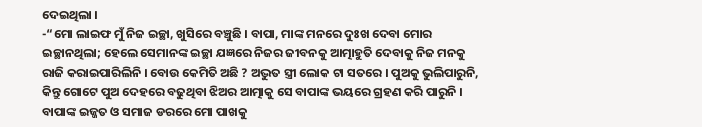ଦେଇଥିଲା ।
-“ମୋ ଲାଇଫ ମୁଁ ନିଜ ଇଚ୍ଛା, ଖୁସିରେ ବଞ୍ଚୁଛି । ବାପା, ମାଙ୍କ ମନରେ ଦୁଃଖ ଦେବା ମୋର ଇଚ୍ଛାନଥିଲା; ହେଲେ ସେମାନଙ୍କ ଇଚ୍ଛା ଯଜ୍ଞରେ ନିଜର ଜୀବନକୁ ଆତ୍ମାହୁତି ଦେବାକୁ ନିଜ ମନକୁ ରାଜି କରାଇପାରିଲିନି । ବୋଉ କେମିତି ଅଛି ? ଅଦ୍ଭୁତ ସ୍ତ୍ରୀ ଲୋକ ଟା ସତରେ । ପୁଅକୁ ଭୁଲିପାରୁନି, କିନ୍ତୁ ଗୋଟେ ପୁଅ ଦେହରେ ବଢୁଥିବା ଝିଅର ଆତ୍ମାକୁ ସେ ବାପାଙ୍କ ଭୟରେ ଗ୍ରହଣ କରି ପାରୁନି । ବାପାଙ୍କ ଇଜ୍ଜତ ଓ ସମାଜ ଡରରେ ମୋ ପାଖକୁ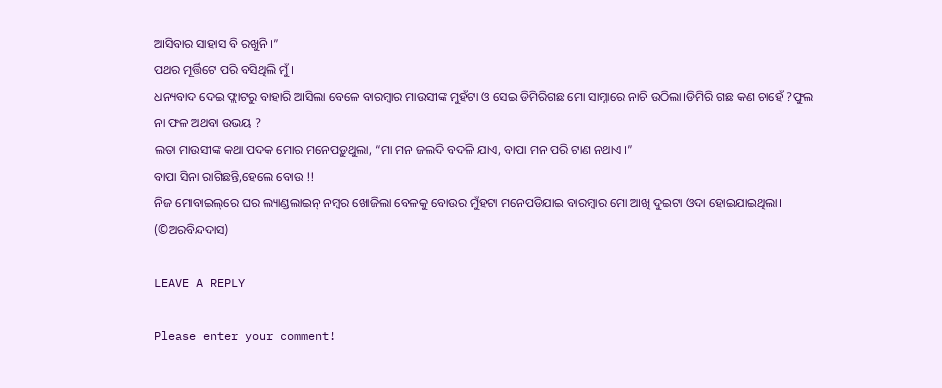ଆସିବାର ସାହାସ ବି ରଖୁନି ।”
ପଥର ମୂର୍ତ୍ତିଟେ ପରି ବସିଥିଲି ମୁଁ ।
ଧନ୍ୟବାଦ ଦେଇ ଫ୍ଲାଟରୁ ବାହାରି ଆସିଲା ବେଳେ ବାରମ୍ବାର ମାଉସୀଙ୍କ ମୁହଁଟା ଓ ସେଇ ଡିମିରିଗଛ ମୋ ସାମ୍ନାରେ ନାଚି ଉଠିଲା।ଡିମିରି ଗଛ କଣ ଚାହେଁ ?ଫୁଲ ନା ଫଳ ଅଥବା ଉଭୟ ?
ଲତା ମାଉସୀଙ୍କ କଥା ପଦକ ମୋର ମନେପଡ଼ୁଥୁଲା, “ମା ମନ ଜଲଦି ବଦଳି ଯାଏ, ବାପା ମନ ପରି ଟାଣ ନଥାଏ ।”
ବାପା ସିନା ରାଗିଛନ୍ତି,ହେଲେ ବୋଉ !!
ନିଜ ମୋବାଇଲ୍‌ରେ ଘର ଲ୍ୟାଣ୍ଡଲାଇନ୍ ନମ୍ବର ଖୋଜିଲା ବେଳକୁ ବୋଉର ମୁଁହଟା ମନେପଡିଯାଇ ବାରମ୍ବାର ମୋ ଆଖି ଦୁଇଟା ଓଦା ହୋଇଯାଇଥିଲା।
(©ଅରବିନ୍ଦଦାସ)

LEAVE A REPLY

Please enter your comment!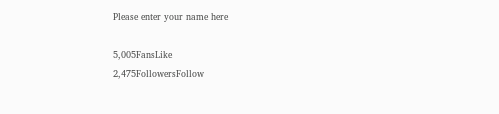Please enter your name here

5,005FansLike
2,475FollowersFollow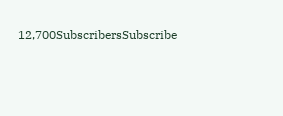12,700SubscribersSubscribe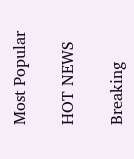Most Popular

HOT NEWS

Breaking